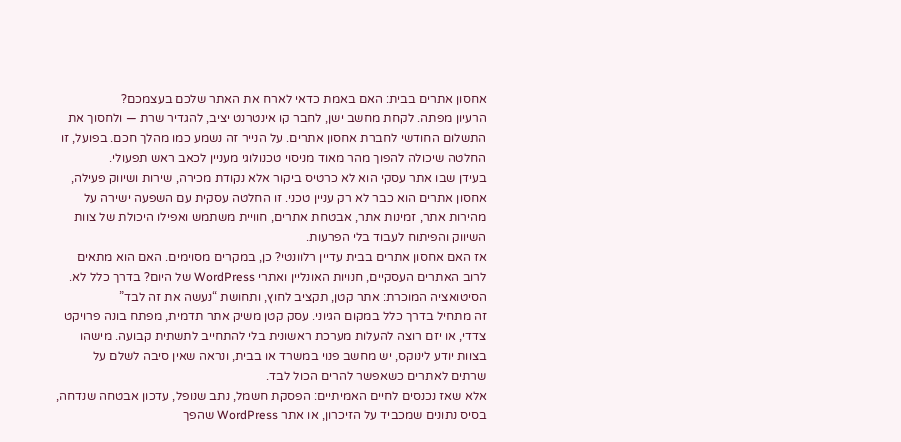אחסון אתרים בבית: האם באמת כדאי לארח את האתר שלכם בעצמכם?
הרעיון מפתה. לקחת מחשב ישן, לחבר קו אינטרנט יציב, להגדיר שרת — ולחסוך את התשלום החודשי לחברת אחסון אתרים. על הנייר זה נשמע כמו מהלך חכם. בפועל, זו החלטה שיכולה להפוך מהר מאוד מניסוי טכנולוגי מעניין לכאב ראש תפעולי.
בעידן שבו אתר עסקי הוא לא כרטיס ביקור אלא נקודת מכירה, שירות ושיווק פעילה, אחסון אתרים הוא כבר לא רק עניין טכני. זו החלטה עסקית עם השפעה ישירה על מהירות אתר, זמינות אתר, אבטחת אתרים, חוויית משתמש ואפילו היכולת של צוות השיווק והפיתוח לעבוד בלי הפרעות.
אז האם אחסון אתרים בבית עדיין רלוונטי? כן, במקרים מסוימים. האם הוא מתאים לרוב האתרים העסקיים, חנויות האונליין ואתרי WordPress של היום? בדרך כלל לא.
הסיטואציה המוכרת: אתר קטן, תקציב לחוץ, ותחושת “נעשה את זה לבד”
זה מתחיל בדרך כלל במקום הגיוני. עסק קטן משיק אתר תדמית, מפתח בונה פרויקט צדדי, או יזם רוצה להעלות מערכת ראשונית בלי להתחייב לתשתית קבועה. מישהו בצוות יודע לינוקס, יש מחשב פנוי במשרד או בבית, ונראה שאין סיבה לשלם על שרתים לאתרים כשאפשר להרים הכול לבד.
אלא שאז נכנסים לחיים האמיתיים: הפסקת חשמל, נתב שנופל, עדכון אבטחה שנדחה, בסיס נתונים שמכביד על הזיכרון, או אתר WordPress שהפך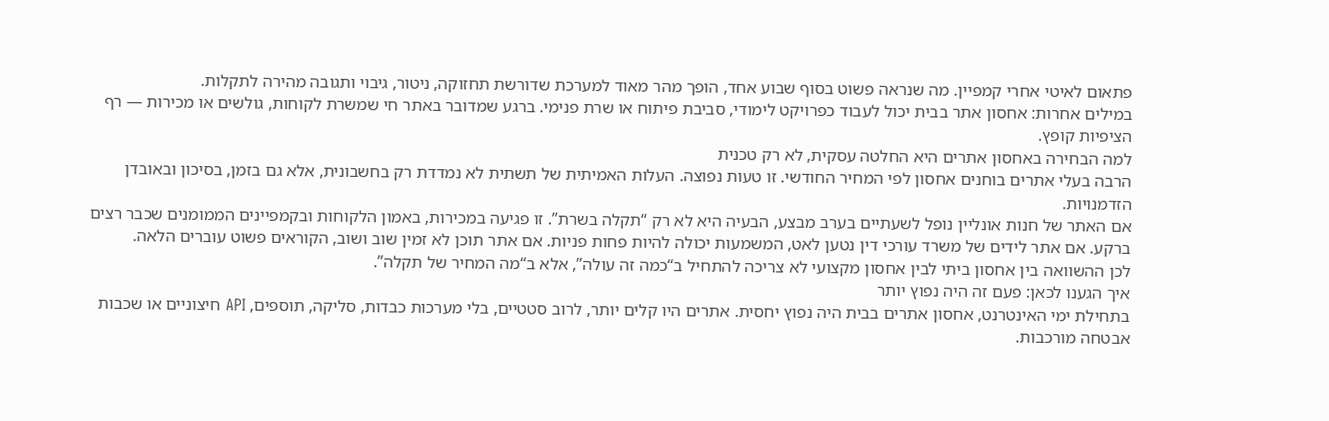פתאום לאיטי אחרי קמפיין. מה שנראה פשוט בסוף שבוע אחד, הופך מהר מאוד למערכת שדורשת תחזוקה, ניטור, גיבוי ותגובה מהירה לתקלות.
במילים אחרות: אחסון אתר בבית יכול לעבוד כפרויקט לימודי, סביבת פיתוח או שרת פנימי. ברגע שמדובר באתר חי שמשרת לקוחות, גולשים או מכירות — רף הציפיות קופץ.
למה הבחירה באחסון אתרים היא החלטה עסקית, לא רק טכנית
הרבה בעלי אתרים בוחנים אחסון לפי המחיר החודשי. זו טעות נפוצה. העלות האמיתית של תשתית לא נמדדת רק בחשבונית, אלא גם בזמן, בסיכון ובאובדן הזדמנויות.
אם האתר של חנות אונליין נופל לשעתיים בערב מבצע, הבעיה היא לא רק “תקלה בשרת”. זו פגיעה במכירות, באמון הלקוחות ובקמפיינים הממומנים שכבר רצים ברקע. אם אתר לידים של משרד עורכי דין נטען לאט, המשמעות יכולה להיות פחות פניות. אם אתר תוכן לא זמין שוב ושוב, הקוראים פשוט עוברים הלאה.
לכן ההשוואה בין אחסון ביתי לבין אחסון מקצועי לא צריכה להתחיל ב“כמה זה עולה”, אלא ב“מה המחיר של תקלה”.
איך הגענו לכאן: פעם זה היה נפוץ יותר
בתחילת ימי האינטרנט, אחסון אתרים בבית היה נפוץ יחסית. אתרים היו קלים יותר, לרוב סטטיים, בלי מערכות כבדות, סליקה, תוספים, API חיצוניים או שכבות אבטחה מורכבות.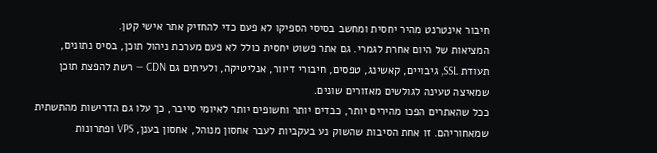חיבור אינטרנט מהיר יחסית ומחשב בסיסי הספיקו לא פעם כדי להחזיק אתר אישי קטן.
המציאות של היום אחרת לגמרי. גם אתר פשוט יחסית כולל לא פעם מערכת ניהול תוכן, בסיס נתונים, תעודת SSL, גיבויים, קאשינג, טפסים, חיבורי דיוור, אנליטיקה, ולעיתים גם CDN — רשת להפצת תוכן שמאיצה טעינה לגולשים מאזורים שונים.
ככל שהאתרים הפכו מהירים יותר, כבדים יותר וחשופים יותר לאיומי סייבר, כך עלו גם הדרישות מהתשתית שמאחוריהם. זו אחת הסיבות שהשוק נע בעקביות לעבר אחסון מנוהל, אחסון בענן, VPS ופתרונות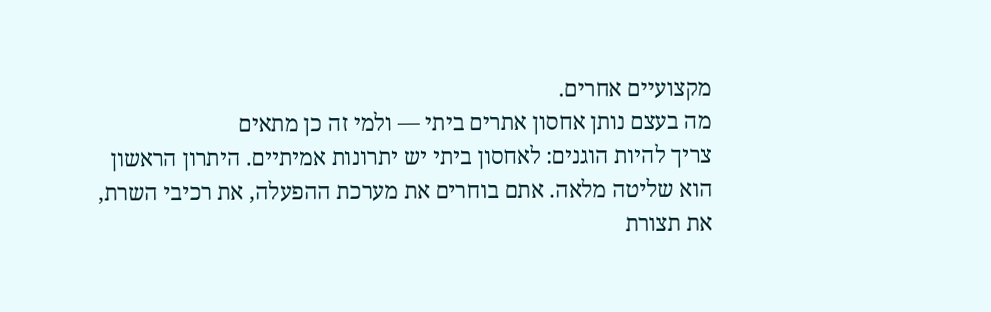מקצועיים אחרים.
מה בעצם נותן אחסון אתרים ביתי — ולמי זה כן מתאים
צריך להיות הוגנים: לאחסון ביתי יש יתרונות אמיתיים. היתרון הראשון הוא שליטה מלאה. אתם בוחרים את מערכת ההפעלה, את רכיבי השרת, את תצורת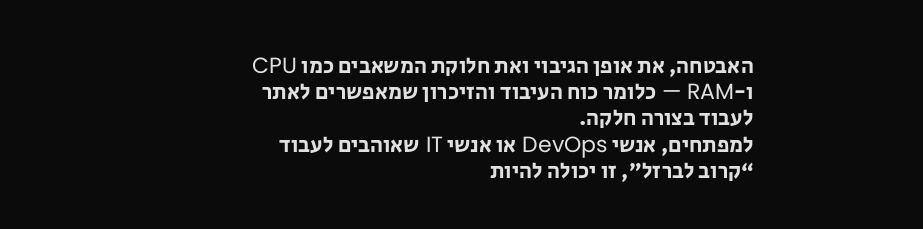האבטחה, את אופן הגיבוי ואת חלוקת המשאבים כמו CPU ו-RAM — כלומר כוח העיבוד והזיכרון שמאפשרים לאתר לעבוד בצורה חלקה.
למפתחים, אנשי DevOps או אנשי IT שאוהבים לעבוד “קרוב לברזל”, זו יכולה להיות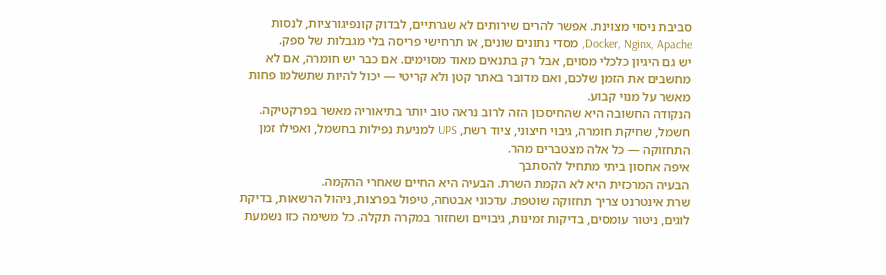סביבת ניסוי מצוינת. אפשר להרים שירותים לא שגרתיים, לבדוק קונפיגורציות, לנסות Docker, Nginx, Apache, מסדי נתונים שונים, או תרחישי פריסה בלי מגבלות של ספק.
יש גם היגיון כלכלי מסוים, אבל רק בתנאים מאוד מסוימים. אם כבר יש חומרה, אם לא מחשבים את הזמן שלכם, ואם מדובר באתר קטן ולא קריטי — יכול להיות שתשלמו פחות מאשר על מנוי קבוע.
הנקודה החשובה היא שהחיסכון הזה לרוב נראה טוב יותר בתיאוריה מאשר בפרקטיקה. חשמל, שחיקת חומרה, גיבוי חיצוני, ציוד רשת, UPS למניעת נפילות בחשמל, ואפילו זמן התחזוקה — כל אלה מצטברים מהר.
איפה אחסון ביתי מתחיל להסתבך
הבעיה המרכזית היא לא הקמת השרת. הבעיה היא החיים שאחרי ההקמה.
שרת אינטרנט צריך תחזוקה שוטפת. עדכוני אבטחה, טיפול בפרצות, ניהול הרשאות, בדיקת לוגים, ניטור עומסים, בדיקות זמינות, גיבויים ושחזור במקרה תקלה. כל משימה כזו נשמעת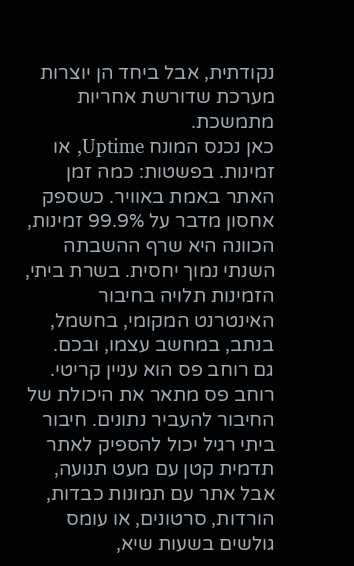נקודתית, אבל ביחד הן יוצרות מערכת שדורשת אחריות מתמשכת.
כאן נכנס המונח Uptime, או זמינות. בפשטות: כמה זמן האתר באמת באוויר. כשספק אחסון מדבר על 99.9% זמינות, הכוונה היא שרף ההשבתה השנתי נמוך יחסית. בשרת ביתי, הזמינות תלויה בחיבור האינטרנט המקומי, בחשמל, בנתב, במחשב עצמו, ובכם.
גם רוחב פס הוא עניין קריטי. רוחב פס מתאר את היכולת של החיבור להעביר נתונים. חיבור ביתי רגיל יכול להספיק לאתר תדמית קטן עם מעט תנועה, אבל אתר עם תמונות כבדות, הורדות, סרטונים, או עומס גולשים בשעות שיא,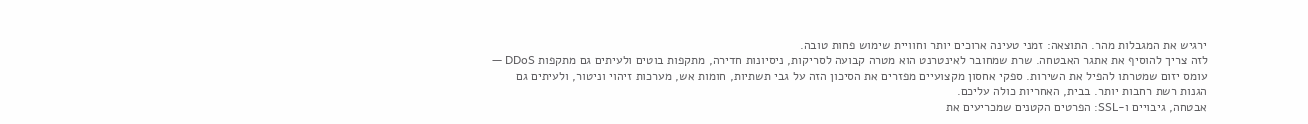ירגיש את המגבלות מהר. התוצאה: זמני טעינה ארוכים יותר וחוויית שימוש פחות טובה.
לזה צריך להוסיף את אתגר האבטחה. שרת שמחובר לאינטרנט הוא מטרה קבועה לסריקות, ניסיונות חדירה, מתקפות בוטים ולעיתים גם מתקפות DDoS — עומס יזום שמטרתו להפיל את השירות. ספקי אחסון מקצועיים מפזרים את הסיכון הזה על גבי תשתיות, חומות אש, מערכות זיהוי וניטור, ולעיתים גם הגנות רשת רחבות יותר. בבית, האחריות כולה עליכם.
אבטחה, גיבויים ו-SSL: הפרטים הקטנים שמכריעים את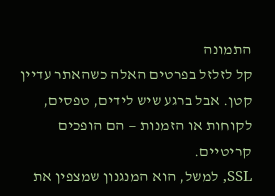התמונה
קל לזלזל בפרטים האלה כשהאתר עדיין קטן. אבל ברגע שיש לידים, טפסים, לקוחות או הזמנות — הם הופכים קריטיים.
SSL, למשל, הוא המנגנון שמצפין את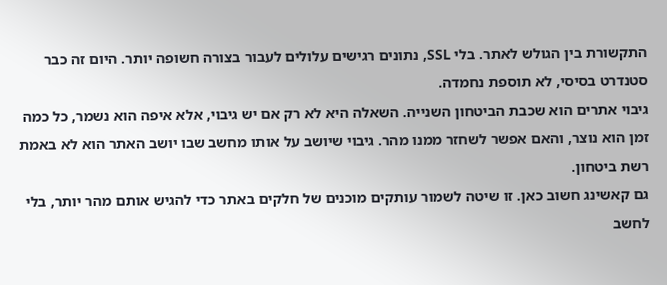התקשורת בין הגולש לאתר. בלי SSL, נתונים רגישים עלולים לעבור בצורה חשופה יותר. היום זה כבר סטנדרט בסיסי, לא תוספת נחמדה.
גיבוי אתרים הוא שכבת הביטחון השנייה. השאלה היא לא רק אם יש גיבוי, אלא איפה הוא נשמר, כל כמה זמן הוא נוצר, והאם אפשר לשחזר ממנו מהר. גיבוי שיושב על אותו מחשב שבו יושב האתר הוא לא באמת רשת ביטחון.
גם קאשינג חשוב כאן. זו שיטה לשמור עותקים מוכנים של חלקים באתר כדי להגיש אותם מהר יותר, בלי לחשב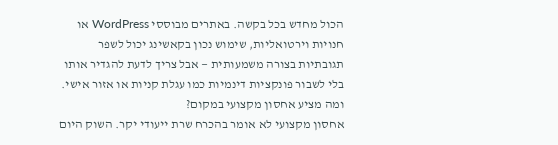הכול מחדש בכל בקשה. באתרים מבוססי WordPress או חנויות וירטואליות, שימוש נכון בקאשינג יכול לשפר תגובתיות בצורה משמעותית — אבל צריך לדעת להגדיר אותו בלי לשבור פונקציות דינמיות כמו עגלת קניות או אזור אישי.
ומה מציע אחסון מקצועי במקום?
אחסון מקצועי לא אומר בהכרח שרת ייעודי יקר. השוק היום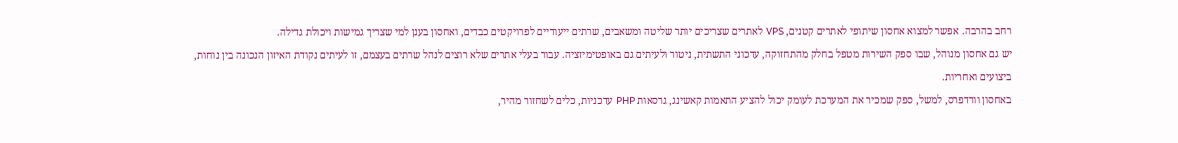רחב בהרבה. אפשר למצוא אחסון שיתופי לאתרים קטנים, VPS לאתרים שצריכים יותר שליטה ומשאבים, שרתים ייעודיים לפרויקטים כבדים, ואחסון בענן למי שצריך גמישות ויכולת גדילה.
יש גם אחסון מנוהל, שבו ספק השירות מטפל בחלק מהתחזוקה, עדכוני התשתית, ניטור ולעיתים גם באופטימיזציה. עבור בעלי אתרים שלא רוצים לנהל שרתים בעצמם, זו לעיתים נקודת האיזון הנכונה בין נוחות, ביצועים ואחריות.
באחסון וורדפרס, למשל, ספק שמכיר את המערכת לעומק יכול להציע התאמות קאשינג, גרסאות PHP עדכניות, כלים לשחזור מהיר,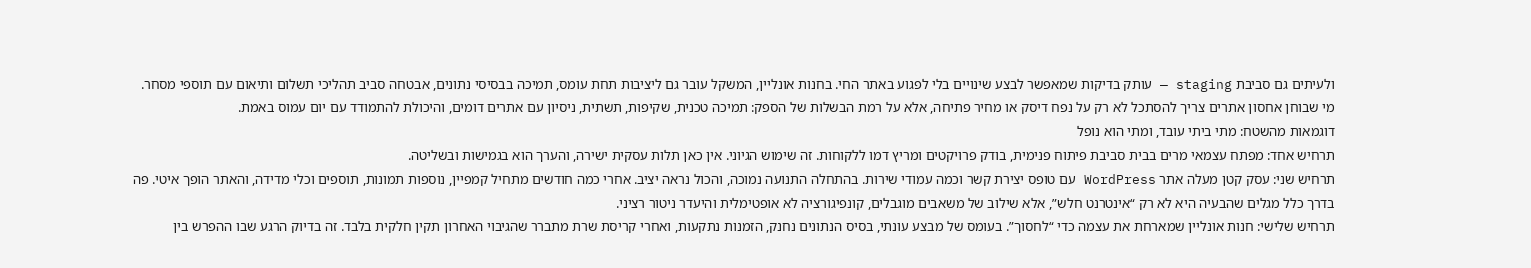ולעיתים גם סביבת staging — עותק בדיקות שמאפשר לבצע שינויים בלי לפגוע באתר החי. בחנות אונליין, המשקל עובר גם ליציבות תחת עומס, תמיכה בבסיסי נתונים, אבטחה סביב תהליכי תשלום ותיאום עם תוספי מסחר.
מי שבוחן אחסון אתרים צריך להסתכל לא רק על נפח דיסק או מחיר פתיחה, אלא על רמת הבשלות של הספק: תמיכה טכנית, שקיפות, תשתית, ניסיון עם אתרים דומים, והיכולת להתמודד עם יום עמוס באמת.
דוגמאות מהשטח: מתי ביתי עובד, ומתי הוא נופל
תרחיש אחד: מפתח עצמאי מרים בבית סביבת פיתוח פנימית, בודק פרויקטים ומריץ דמו ללקוחות. זה שימוש הגיוני. אין כאן תלות עסקית ישירה, והערך הוא בגמישות ובשליטה.
תרחיש שני: עסק קטן מעלה אתר WordPress עם טופס יצירת קשר וכמה עמודי שירות. בהתחלה התנועה נמוכה, והכול נראה יציב. אחרי כמה חודשים מתחיל קמפיין, נוספות תמונות, תוספים וכלי מדידה, והאתר הופך איטי. פה בדרך כלל מגלים שהבעיה היא לא רק “אינטרנט חלש”, אלא שילוב של משאבים מוגבלים, קונפיגורציה לא אופטימלית והיעדר ניטור רציני.
תרחיש שלישי: חנות אונליין שמארחת את עצמה כדי “לחסוך”. בעומס של מבצע עונתי, בסיס הנתונים נחנק, הזמנות נתקעות, ואחרי קריסת שרת מתברר שהגיבוי האחרון תקין חלקית בלבד. זה בדיוק הרגע שבו ההפרש בין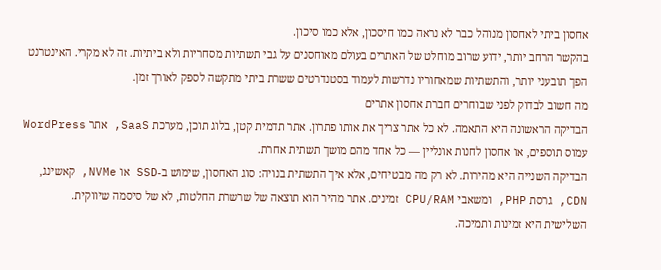אחסון ביתי לאחסון מנוהל כבר לא נראה כמו חיסכון, אלא כמו סיכון.
בהקשר הרחב יותר, ידוע שרוב מוחלט של האתרים בעולם מאוחסנים על גבי תשתיות מסחריות ולא ביתיות. זה לא מקרי. האינטרנט הפך תובעני יותר, והתשתיות שמאחוריו נדרשות לעמוד בסטנדרטים ששרת ביתי מתקשה לספק לאורך זמן.
מה חשוב לבדוק לפני שבוחרים חברת אחסון אתרים
הבדיקה הראשונה היא התאמה. לא כל אתר צריך את אותו פתרון. אתר תדמית קטן, בלוג תוכן, מערכת SaaS, אתר WordPress עמוס תוספים, או אחסון לחנות אונליין — כל אחד מהם מושך תשתית אחרת.
הבדיקה השנייה היא מהירות. לא רק מה מבטיחים, אלא איך התשתית בנויה: סוג האחסון, שימוש ב-SSD או NVMe, קאשינג, CDN, גרסת PHP, ומשאבי CPU/RAM זמינים. אתר מהיר הוא תוצאה של שרשרת החלטות, לא של סיסמה שיווקית.
השלישית היא זמינות ותמיכה.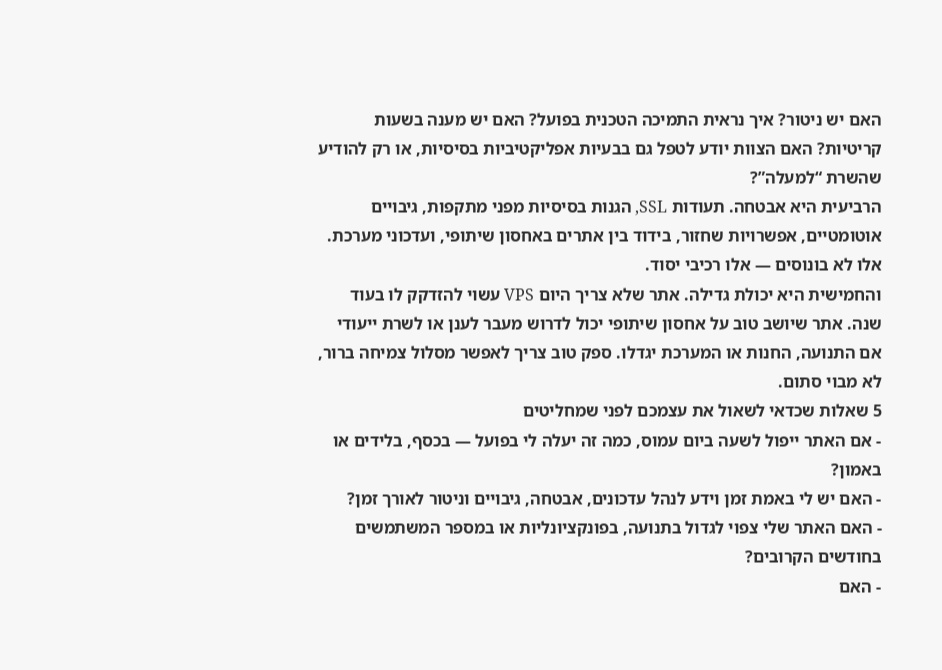האם יש ניטור? איך נראית התמיכה הטכנית בפועל? האם יש מענה בשעות קריטיות? האם הצוות יודע לטפל גם בבעיות אפליקטיביות בסיסיות, או רק להודיע שהשרת “למעלה”?
הרביעית היא אבטחה. תעודות SSL, הגנות בסיסיות מפני מתקפות, גיבויים אוטומטיים, אפשרויות שחזור, בידוד בין אתרים באחסון שיתופי, ועדכוני מערכת. אלו לא בונוסים — אלו רכיבי יסוד.
והחמישית היא יכולת גדילה. אתר שלא צריך היום VPS עשוי להזדקק לו בעוד שנה. אתר שיושב טוב על אחסון שיתופי יכול לדרוש מעבר לענן או לשרת ייעודי אם התנועה, החנות או המערכת יגדלו. ספק טוב צריך לאפשר מסלול צמיחה ברור, לא מבוי סתום.
5 שאלות שכדאי לשאול את עצמכם לפני שמחליטים
- אם האתר ייפול לשעה ביום עמוס, כמה זה יעלה לי בפועל — בכסף, בלידים או באמון?
- האם יש לי באמת זמן וידע לנהל עדכונים, אבטחה, גיבויים וניטור לאורך זמן?
- האם האתר שלי צפוי לגדול בתנועה, בפונקציונליות או במספר המשתמשים בחודשים הקרובים?
- האם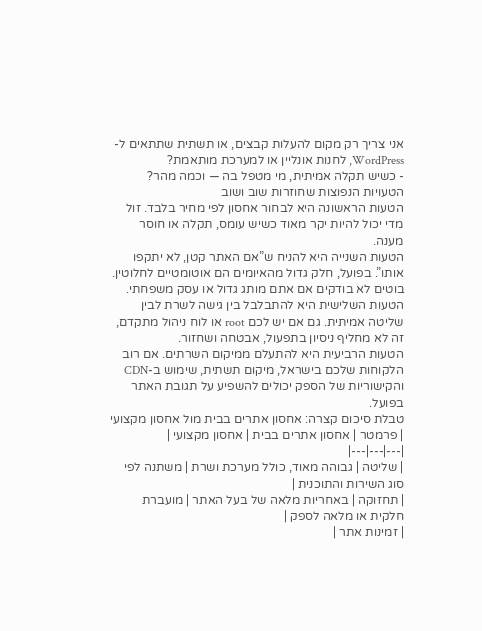אני צריך רק מקום להעלות קבצים, או תשתית שתתאים ל-WordPress, לחנות אונליין או למערכת מותאמת?
- כשיש תקלה אמיתית, מי מטפל בה — וכמה מהר?
הטעויות הנפוצות שחוזרות שוב ושוב
הטעות הראשונה היא לבחור אחסון לפי מחיר בלבד. זול מדי יכול להיות יקר מאוד כשיש עומס, תקלה או חוסר מענה.
הטעות השנייה היא להניח ש”אם האתר קטן, לא יתקפו אותו”. בפועל, חלק גדול מהאיומים הם אוטומטיים לחלוטין. בוטים לא בודקים אם אתם מותג גדול או עסק משפחתי.
הטעות השלישית היא להתבלבל בין גישה לשרת לבין שליטה אמיתית. גם אם יש לכם root או לוח ניהול מתקדם, זה לא מחליף ניסיון בתפעול, אבטחה ושחזור.
הטעות הרביעית היא להתעלם ממיקום השרתים. אם רוב הלקוחות שלכם בישראל, מיקום תשתית, שימוש ב-CDN והקישוריות של הספק יכולים להשפיע על תגובת האתר בפועל.
טבלת סיכום קצרה: אחסון אתרים בבית מול אחסון מקצועי
| פרמטר | אחסון אתרים בבית | אחסון מקצועי |
|---|---|---|
| שליטה | גבוהה מאוד, כולל מערכת ושרת | משתנה לפי סוג השירות והתוכנית |
| תחזוקה | באחריות מלאה של בעל האתר | מועברת חלקית או מלאה לספק |
| זמינות אתר |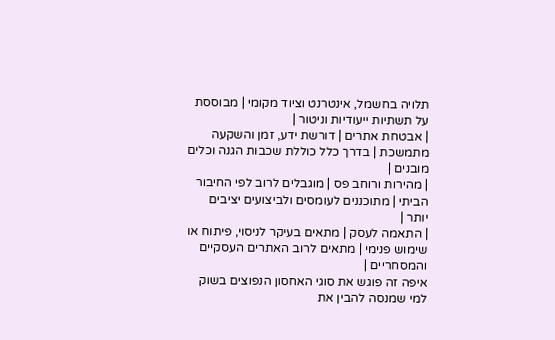תלויה בחשמל, אינטרנט וציוד מקומי | מבוססת על תשתיות ייעודיות וניטור |
| אבטחת אתרים | דורשת ידע, זמן והשקעה מתמשכת | בדרך כלל כוללת שכבות הגנה וכלים מובנים |
| מהירות ורוחב פס | מוגבלים לרוב לפי החיבור הביתי | מתוכננים לעומסים ולביצועים יציבים יותר |
| התאמה לעסק | מתאים בעיקר לניסוי, פיתוח או שימוש פנימי | מתאים לרוב האתרים העסקיים והמסחריים |
איפה זה פוגש את סוגי האחסון הנפוצים בשוק
למי שמנסה להבין את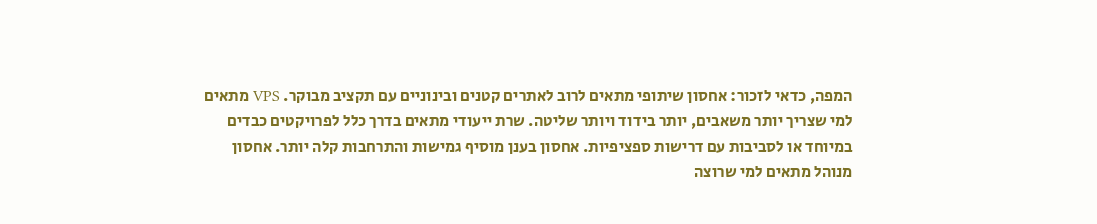המפה, כדאי לזכור: אחסון שיתופי מתאים לרוב לאתרים קטנים ובינוניים עם תקציב מבוקר. VPS מתאים למי שצריך יותר משאבים, יותר בידוד ויותר שליטה. שרת ייעודי מתאים בדרך כלל לפרויקטים כבדים במיוחד או לסביבות עם דרישות ספציפיות. אחסון בענן מוסיף גמישות והתרחבות קלה יותר. אחסון מנוהל מתאים למי שרוצה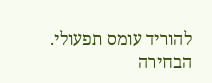להוריד עומס תפעולי.
הבחירה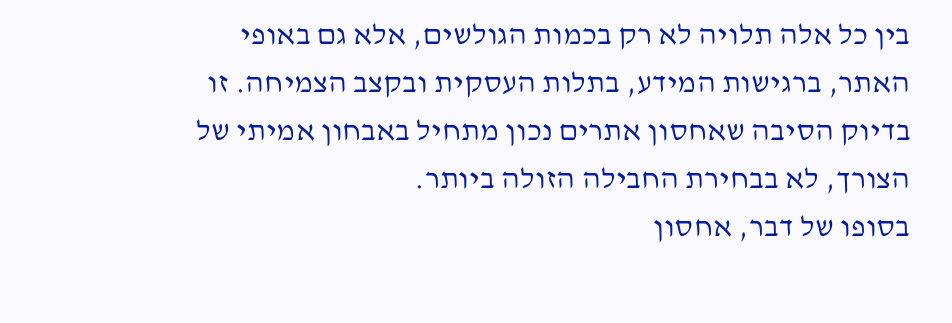בין כל אלה תלויה לא רק בכמות הגולשים, אלא גם באופי האתר, ברגישות המידע, בתלות העסקית ובקצב הצמיחה. זו בדיוק הסיבה שאחסון אתרים נכון מתחיל באבחון אמיתי של הצורך, לא בבחירת החבילה הזולה ביותר.
בסופו של דבר, אחסון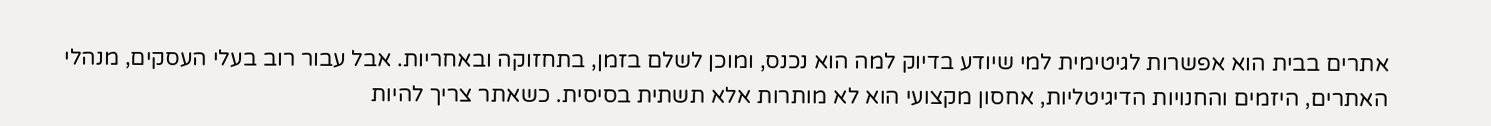אתרים בבית הוא אפשרות לגיטימית למי שיודע בדיוק למה הוא נכנס, ומוכן לשלם בזמן, בתחזוקה ובאחריות. אבל עבור רוב בעלי העסקים, מנהלי האתרים, היזמים והחנויות הדיגיטליות, אחסון מקצועי הוא לא מותרות אלא תשתית בסיסית. כשאתר צריך להיות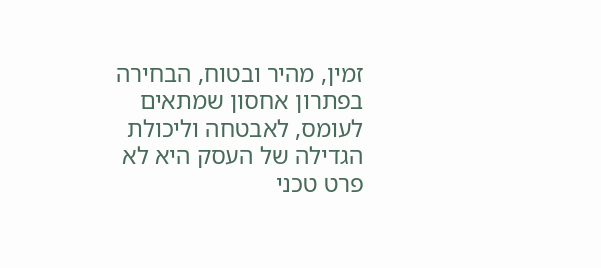זמין, מהיר ובטוח, הבחירה בפתרון אחסון שמתאים לעומס, לאבטחה וליכולת הגדילה של העסק היא לא פרט טכני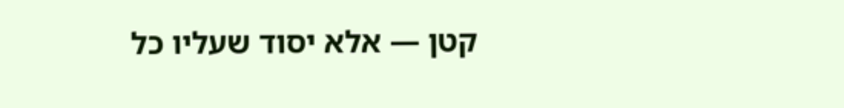קטן — אלא יסוד שעליו כל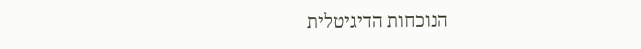הנוכחות הדיגיטלית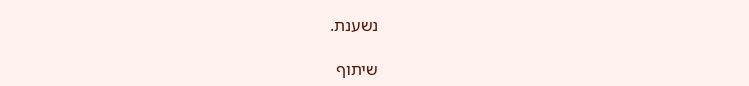נשענת.

שיתוף